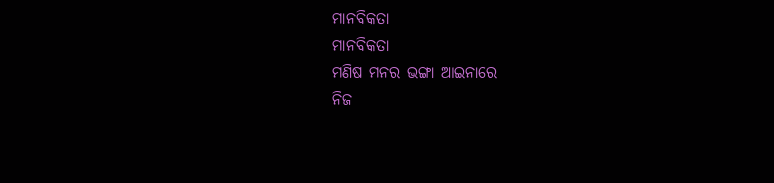ମାନବିକତା
ମାନବିକତା
ମଣିଷ ମନର ଭଙ୍ଗା ଆଇନାରେ
ନିଜ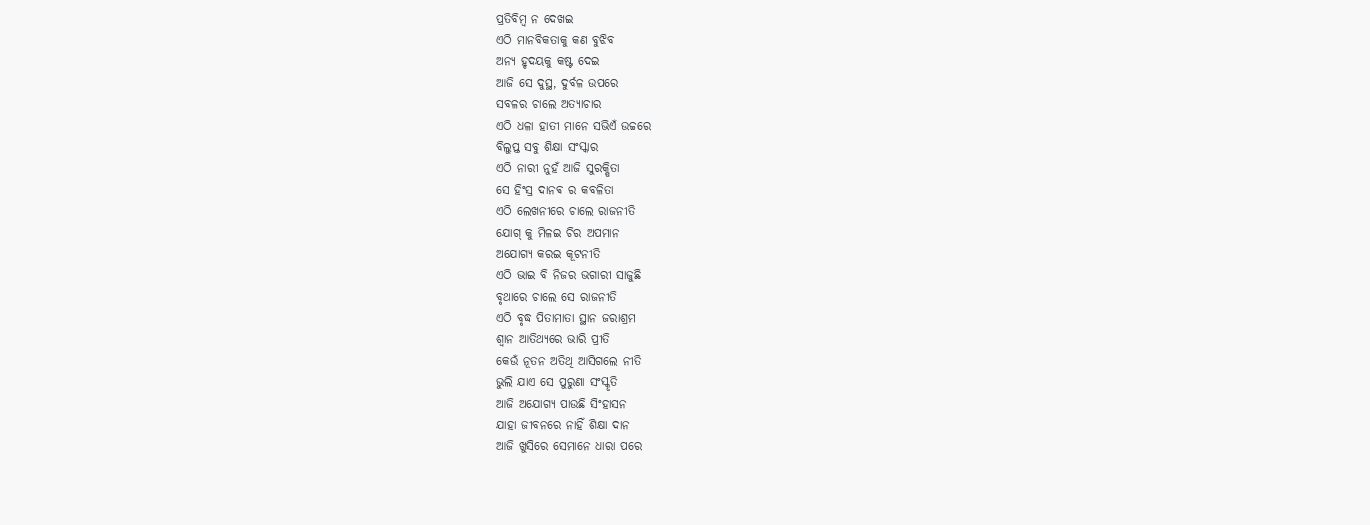ପ୍ରତିବିମ୍ବ ନ ଦେଖଇ
ଏଠି ମାନବିକତାକୁ କଣ ବୁଝିବ
ଅନ୍ୟ ହୃଦୟକୁ କଷ୍ଟ ଦେଇ
ଆଜି ସେ ଦୁସ୍ଥ, ଦୁର୍ବଳ ଉପରେ
ସବଳର ଚାଲେ ଅତ୍ୟାଚାର
ଏଠି ଧଳା ହାତୀ ମାନେ ସଭିଏଁ ଉଚ୍ଚରେ
ବିଲୁପ୍ତ ସବୁ ଶିକ୍ଷା ସଂସ୍କାର
ଏଠି ନାରୀ ନୁହଁ ଆଜି ସୁରକ୍ଷିତା
ସେ ହିଂସ୍ର ଦାନଵ ର କବଳିତା
ଏଠି ଲେଖନୀରେ ଚାଲେ ରାଜନୀତି
ଯୋଗ୍ କୁ ମିଳଇ ଚିର ଅପମାନ
ଅଯୋଗ୍ୟ କରଇ କୂଟନୀତି
ଏଠି ଭାଇ ବି ନିଜର ଭଗାରୀ ସାଜୁଛି
ବୃଥାରେ ଚାଲେ ସେ ରାଜନୀତି
ଏଠି ବୃଦ୍ଧ ପିତାମାତା ସ୍ଥାନ ଜରାଶ୍ରମ
ଶ୍ଵାନ ଆତିଥ୍ୟରେ ଭାରି ପ୍ରୀତି
କେଉଁ ନୂତନ ଅତିଥି ଆସିଗଲେ ନୀତି
ଭୁଲି ଯାଏ ସେ ପୁରୁଣା ସଂସ୍କୃତି
ଆଜି ଅଯୋଗ୍ୟ ପାଉଛି ସିଂହାସନ
ଯାହା ଜୀବନରେ ନାହିଁ ଶିକ୍ଷା ଦାନ
ଆଜି ଖୁସିରେ ସେମାନେ ଧାରା ପରେ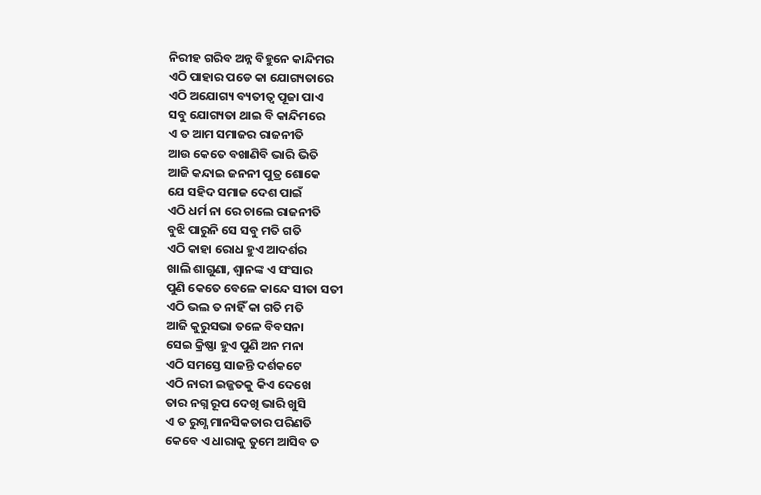ନିରୀହ ଗରିବ ଅନ୍ନ ବିହୁନେ କାନ୍ଦିମର
ଏଠି ପାହାର ପଡେ କା ଯୋଗ୍ୟତାରେ
ଏଠି ଅଯୋଗ୍ୟ ବ୍ୟତୀତ୍ୱ ପୂଜା ପାଏ
ସବୁ ଯୋଗ୍ୟତା ଥାଇ ବି କାନ୍ଦିମରେ
ଏ ତ ଆମ ସମାଜର ରାଜନୀତି
ଆଉ କେତେ ବଖାଣିବି ଭାରି ଭିତି
ଆଜି କନ୍ଦାଇ ଜନନୀ ପୁତ୍ର ଶୋକେ
ଯେ ସହିଦ ସମାଜ ଦେଶ ପାଇଁ
ଏଠି ଧର୍ମ ନା ରେ ଚାଲେ ରାଜନୀତି
ବୁଝି ପାରୁନି ସେ ସବୁ ମତି ଗତି
ଏଠି କାହା ରୋଧ ହୁଏ ଆଦର୍ଶର
ଖାଲି ଶାଗୁଣା, ଶ୍ଵାନଙ୍କ ଏ ସଂସାର
ପୁଣି କେତେ ବେଳେ କାନ୍ଦେ ସୀତା ସତୀ
ଏଠି ଭଲ ତ ନାହିଁ କା ଗତି ମତି
ଆଜି କୁରୁସଭା ତଳେ ବିବସନା
ସେଇ କ୍ରିଷ୍ଣା ହୁଏ ପୁଣି ଅନ ମନା
ଏଠି ସମସ୍ତେ ସାଜନ୍ତି ଦର୍ଶକଟେ
ଏଠି ନାରୀ ଇଜ୍ଜତକୁ କିଏ ଦେଖେ
ତାର ନଗ୍ନ ରୂପ ଦେଖି ଭାରି ଖୁସି
ଏ ତ ରୁଗ୍ଣ ମାନସିକତାର ପରିଣତି
କେବେ ଏ ଧାରାକୁ ତୁମେ ଆସିବ ତ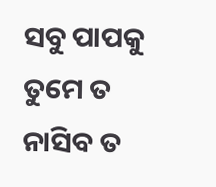ସବୁ ପାପକୁ ତୁମେ ତ ନାସିବ ତ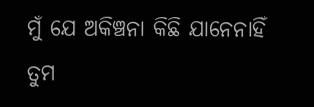ମୁଁ ଯେ ଅକିଞ୍ଚନା କିଛି ଯାନେନାହିଁ
ତୁମ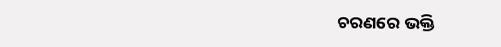ଚରଣରେ ଭକ୍ତି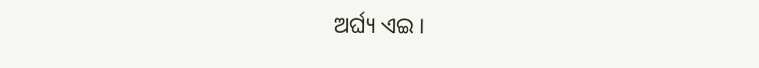ଅର୍ଘ୍ୟ ଏଇ ।